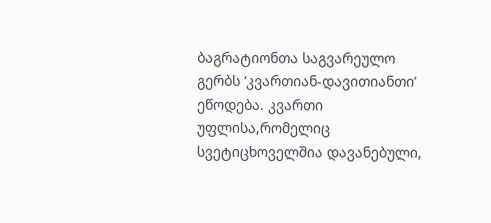ბაგრატიონთა საგვარეულო გერბს ‘კვართიან-დავითიანთი’ ეწოდება. კვართი უფლისა,რომელიც სვეტიცხოველშია დავანებული,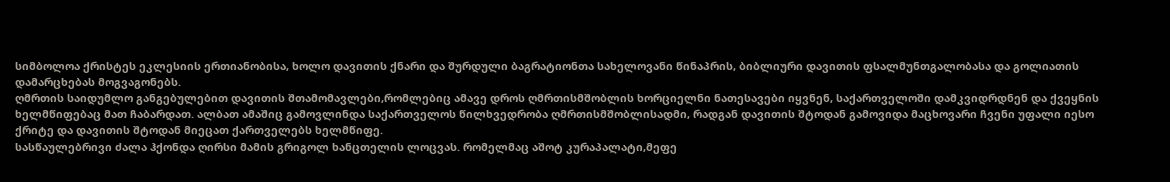სიმბოლოა ქრისტეს ეკლესიის ერთიანობისა, ხოლო დავითის ქნარი და შურდული ბაგრატიონთა სახელოვანი წინაპრის, ბიბლიური დავითის ფსალმუნთგალობასა და გოლიათის დამარცხებას მოგვაგონებს.
ღმრთის საიდუმლო განგებულებით დავითის შთამომავლები,რომლებიც ამავე დროს ღმრთისმშობლის ხორციელნი ნათესავები იყვნენ, საქართველოში დამკვიდრდნენ და ქვეყნის ხელმწიფებაც მათ ჩაბარდათ. ალბათ ამაშიც გამოვლინდა საქართველოს წილხვედრობა ღმრთისმშობლისადმი, რადგან დავითის შტოდან გამოვიდა მაცხოვარი ჩვენი უფალი იესო ქრიტე და დავითის შტოდან მიეცათ ქართველებს ხელმწიფე.
სასწაულებრივი ძალა ჰქონდა ღირსი მამის გრიგოლ ხანცთელის ლოცვას. რომელმაც აშოტ კურაპალატი,მეფე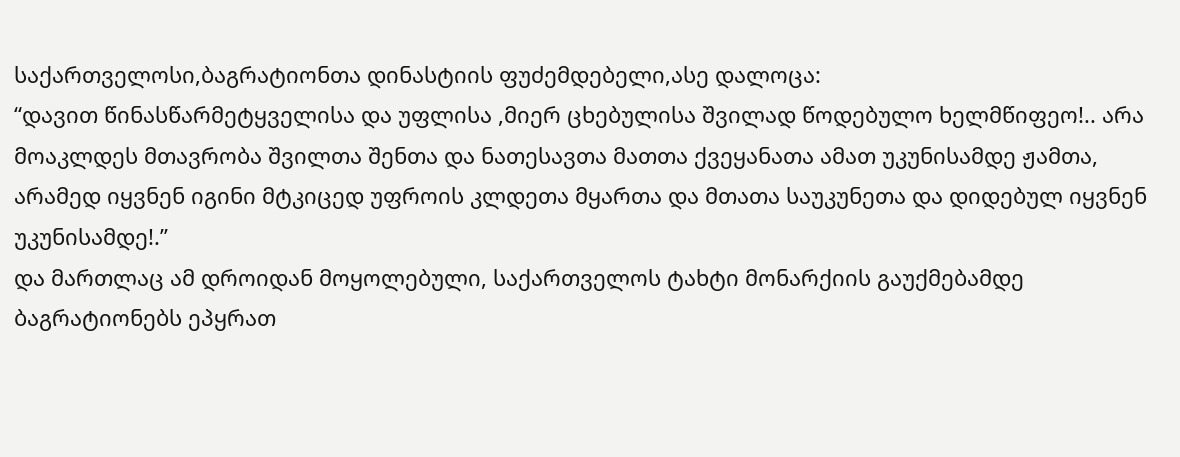საქართველოსი,ბაგრატიონთა დინასტიის ფუძემდებელი,ასე დალოცა:
“დავით წინასწარმეტყველისა და უფლისა ,მიერ ცხებულისა შვილად წოდებულო ხელმწიფეო!.. არა მოაკლდეს მთავრობა შვილთა შენთა და ნათესავთა მათთა ქვეყანათა ამათ უკუნისამდე ჟამთა, არამედ იყვნენ იგინი მტკიცედ უფროის კლდეთა მყართა და მთათა საუკუნეთა და დიდებულ იყვნენ უკუნისამდე!.’’
და მართლაც ამ დროიდან მოყოლებული, საქართველოს ტახტი მონარქიის გაუქმებამდე ბაგრატიონებს ეპყრათ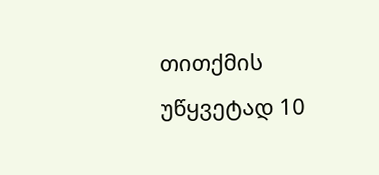თითქმის უწყვეტად 10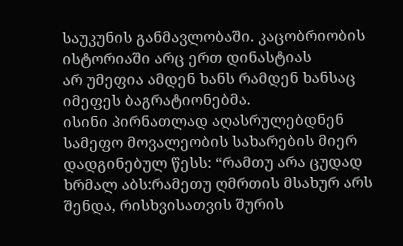საუკუნის განმავლობაში. კაცობრიობის ისტორიაში არც ერთ დინასტიას
არ უმეფია ამდენ ხანს რამდენ ხანსაც იმეფეს ბაგრატიონებმა.
ისინი პირნათლად აღასრულებდნენ სამეფო მოვალეობის სახარების მიერ დადგინებულ წესს: “რამთუ არა ცუდად ხრმალ აბს:რამეთუ ღმრთის მსახურ არს შენდა, რისხვისათვის შურის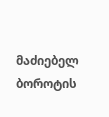მაძიებელ ბოროტის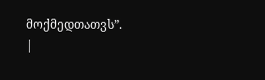მოქმედთათვს”.
|